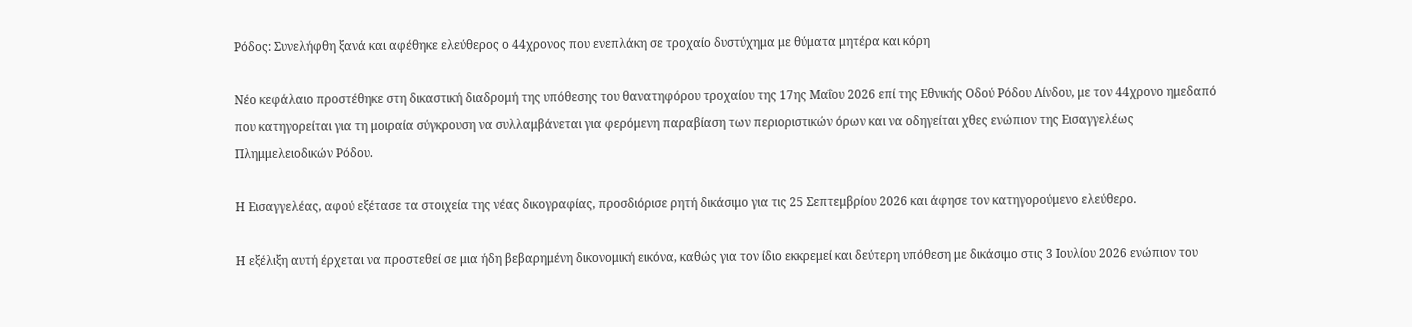Ρόδος: Συνελήφθη ξανά και αφέθηκε ελεύθερος ο 44χρονος που ενεπλάκη σε τροχαίο δυστύχημα με θύματα μητέρα και κόρη

Νέο κεφάλαιο προστέθηκε στη δικαστική διαδρομή της υπόθεσης του θανατηφόρου τροχαίου της 17ης Μαΐου 2026 επί της Εθνικής Οδού Ρόδου Λίνδου, με τον 44χρονο ημεδαπό που κατηγορείται για τη μοιραία σύγκρουση να συλλαμβάνεται για φερόμενη παραβίαση των περιοριστικών όρων και να οδηγείται χθες ενώπιον της Εισαγγελέως Πλημμελειοδικών Ρόδου.

Η Εισαγγελέας, αφού εξέτασε τα στοιχεία της νέας δικογραφίας, προσδιόρισε ρητή δικάσιμο για τις 25 Σεπτεμβρίου 2026 και άφησε τον κατηγορούμενο ελεύθερο.

Η εξέλιξη αυτή έρχεται να προστεθεί σε μια ήδη βεβαρημένη δικονομική εικόνα, καθώς για τον ίδιο εκκρεμεί και δεύτερη υπόθεση με δικάσιμο στις 3 Ιουλίου 2026 ενώπιον του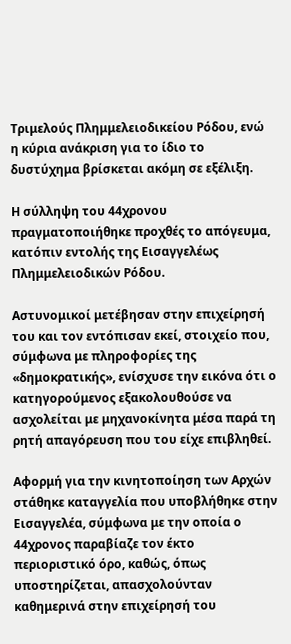Τριμελούς Πλημμελειοδικείου Ρόδου, ενώ η κύρια ανάκριση για το ίδιο το δυστύχημα βρίσκεται ακόμη σε εξέλιξη.

Η σύλληψη του 44χρονου πραγματοποιήθηκε προχθές το απόγευμα, κατόπιν εντολής της Εισαγγελέως Πλημμελειοδικών Ρόδου.

Αστυνομικοί μετέβησαν στην επιχείρησή του και τον εντόπισαν εκεί, στοιχείο που, σύμφωνα με πληροφορίες της «δημοκρατικής», ενίσχυσε την εικόνα ότι ο κατηγορούμενος εξακολουθούσε να ασχολείται με μηχανοκίνητα μέσα παρά τη ρητή απαγόρευση που του είχε επιβληθεί.

Αφορμή για την κινητοποίηση των Αρχών στάθηκε καταγγελία που υποβλήθηκε στην Εισαγγελέα, σύμφωνα με την οποία ο 44χρονος παραβίαζε τον έκτο περιοριστικό όρο, καθώς, όπως υποστηρίζεται, απασχολούνταν καθημερινά στην επιχείρησή του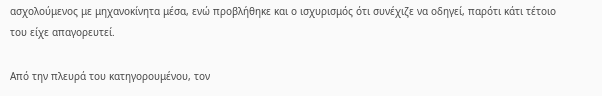ασχολούμενος με μηχανοκίνητα μέσα, ενώ προβλήθηκε και ο ισχυρισμός ότι συνέχιζε να οδηγεί, παρότι κάτι τέτοιο του είχε απαγορευτεί.

Από την πλευρά του κατηγορουμένου, τον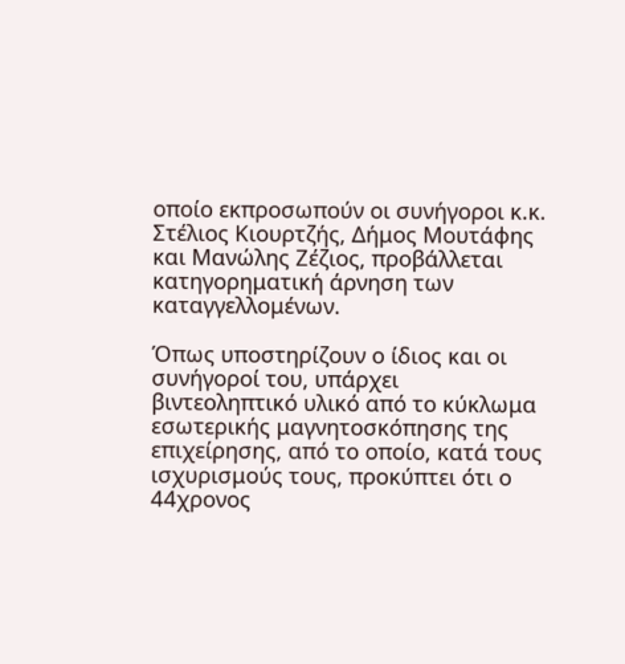οποίο εκπροσωπούν οι συνήγοροι κ.κ. Στέλιος Κιουρτζής, Δήμος Μουτάφης και Μανώλης Ζέζιος, προβάλλεται κατηγορηματική άρνηση των καταγγελλομένων.

Όπως υποστηρίζουν ο ίδιος και οι συνήγοροί του, υπάρχει βιντεοληπτικό υλικό από το κύκλωμα εσωτερικής μαγνητοσκόπησης της επιχείρησης, από το οποίο, κατά τους ισχυρισμούς τους, προκύπτει ότι ο 44χρονος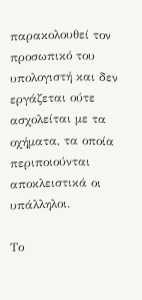παρακολουθεί τον προσωπικό του υπολογιστή και δεν εργάζεται ούτε ασχολείται με τα οχήματα, τα οποία περιποιούνται αποκλειστικά οι υπάλληλοι.

Το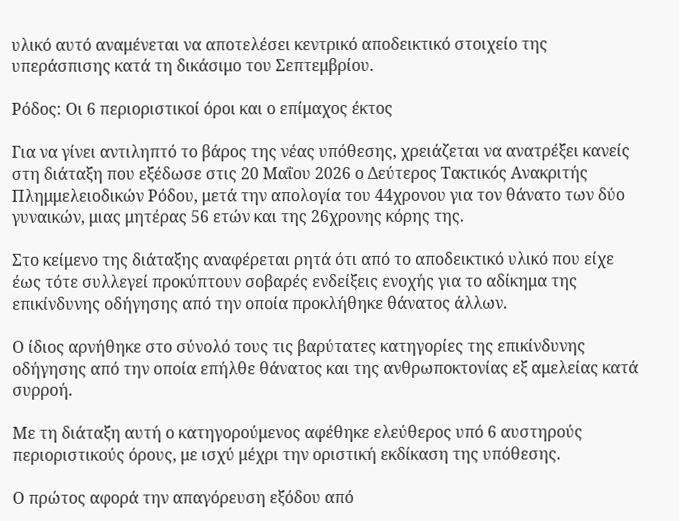υλικό αυτό αναμένεται να αποτελέσει κεντρικό αποδεικτικό στοιχείο της υπεράσπισης κατά τη δικάσιμο του Σεπτεμβρίου.

Ρόδος: Οι 6 περιοριστικοί όροι και ο επίμαχος έκτος

Για να γίνει αντιληπτό το βάρος της νέας υπόθεσης, χρειάζεται να ανατρέξει κανείς στη διάταξη που εξέδωσε στις 20 Μαΐου 2026 ο Δεύτερος Τακτικός Ανακριτής Πλημμελειοδικών Ρόδου, μετά την απολογία του 44χρονου για τον θάνατο των δύο γυναικών, μιας μητέρας 56 ετών και της 26χρονης κόρης της.

Στο κείμενο της διάταξης αναφέρεται ρητά ότι από το αποδεικτικό υλικό που είχε έως τότε συλλεγεί προκύπτουν σοβαρές ενδείξεις ενοχής για το αδίκημα της επικίνδυνης οδήγησης από την οποία προκλήθηκε θάνατος άλλων.

Ο ίδιος αρνήθηκε στο σύνολό τους τις βαρύτατες κατηγορίες της επικίνδυνης οδήγησης από την οποία επήλθε θάνατος και της ανθρωποκτονίας εξ αμελείας κατά συρροή.

Με τη διάταξη αυτή ο κατηγορούμενος αφέθηκε ελεύθερος υπό 6 αυστηρούς περιοριστικούς όρους, με ισχύ μέχρι την οριστική εκδίκαση της υπόθεσης.

Ο πρώτος αφορά την απαγόρευση εξόδου από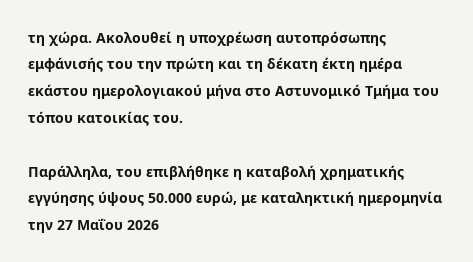τη χώρα. Ακολουθεί η υποχρέωση αυτοπρόσωπης εμφάνισής του την πρώτη και τη δέκατη έκτη ημέρα εκάστου ημερολογιακού μήνα στο Αστυνομικό Τμήμα του τόπου κατοικίας του.

Παράλληλα, του επιβλήθηκε η καταβολή χρηματικής εγγύησης ύψους 50.000 ευρώ, με καταληκτική ημερομηνία την 27 Μαΐου 2026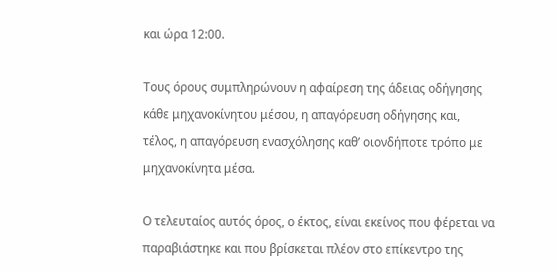και ώρα 12:00.

Τους όρους συμπληρώνουν η αφαίρεση της άδειας οδήγησης κάθε μηχανοκίνητου μέσου, η απαγόρευση οδήγησης και, τέλος, η απαγόρευση ενασχόλησης καθ’ οιονδήποτε τρόπο με μηχανοκίνητα μέσα.

Ο τελευταίος αυτός όρος, ο έκτος, είναι εκείνος που φέρεται να παραβιάστηκε και που βρίσκεται πλέον στο επίκεντρο της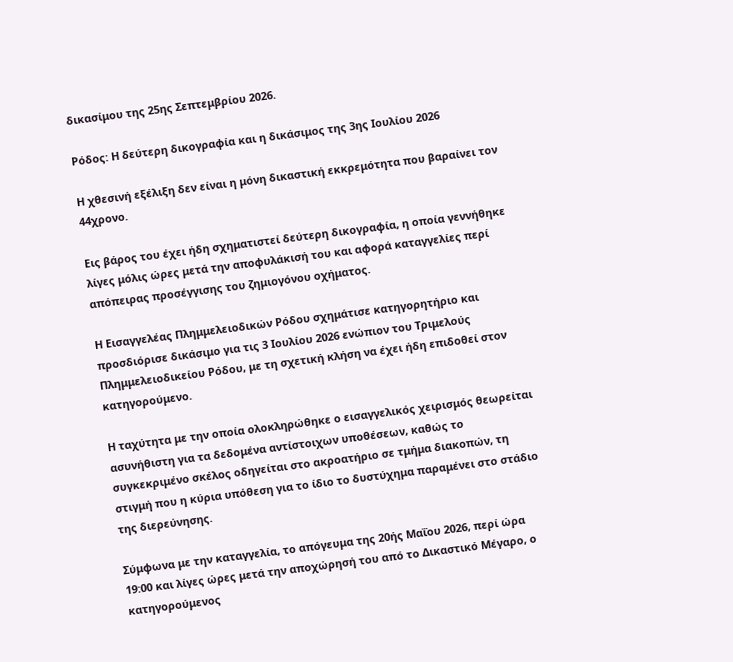δικασίμου της 25ης Σεπτεμβρίου 2026.

Ρόδος: Η δεύτερη δικογραφία και η δικάσιμος της 3ης Ιουλίου 2026

Η χθεσινή εξέλιξη δεν είναι η μόνη δικαστική εκκρεμότητα που βαραίνει τον 44χρονο.

Εις βάρος του έχει ήδη σχηματιστεί δεύτερη δικογραφία, η οποία γεννήθηκε λίγες μόλις ώρες μετά την αποφυλάκισή του και αφορά καταγγελίες περί απόπειρας προσέγγισης του ζημιογόνου οχήματος.

Η Εισαγγελέας Πλημμελειοδικών Ρόδου σχημάτισε κατηγορητήριο και προσδιόρισε δικάσιμο για τις 3 Ιουλίου 2026 ενώπιον του Τριμελούς Πλημμελειοδικείου Ρόδου, με τη σχετική κλήση να έχει ήδη επιδοθεί στον κατηγορούμενο.

Η ταχύτητα με την οποία ολοκληρώθηκε ο εισαγγελικός χειρισμός θεωρείται ασυνήθιστη για τα δεδομένα αντίστοιχων υποθέσεων, καθώς το συγκεκριμένο σκέλος οδηγείται στο ακροατήριο σε τμήμα διακοπών, τη στιγμή που η κύρια υπόθεση για το ίδιο το δυστύχημα παραμένει στο στάδιο της διερεύνησης.

Σύμφωνα με την καταγγελία, το απόγευμα της 20ής Μαΐου 2026, περί ώρα 19:00 και λίγες ώρες μετά την αποχώρησή του από το Δικαστικό Μέγαρο, ο κατηγορούμενος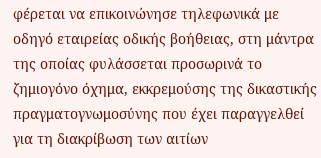φέρεται να επικοινώνησε τηλεφωνικά με οδηγό εταιρείας οδικής βοήθειας, στη μάντρα της οποίας φυλάσσεται προσωρινά το ζημιογόνο όχημα, εκκρεμούσης της δικαστικής πραγματογνωμοσύνης που έχει παραγγελθεί για τη διακρίβωση των αιτίων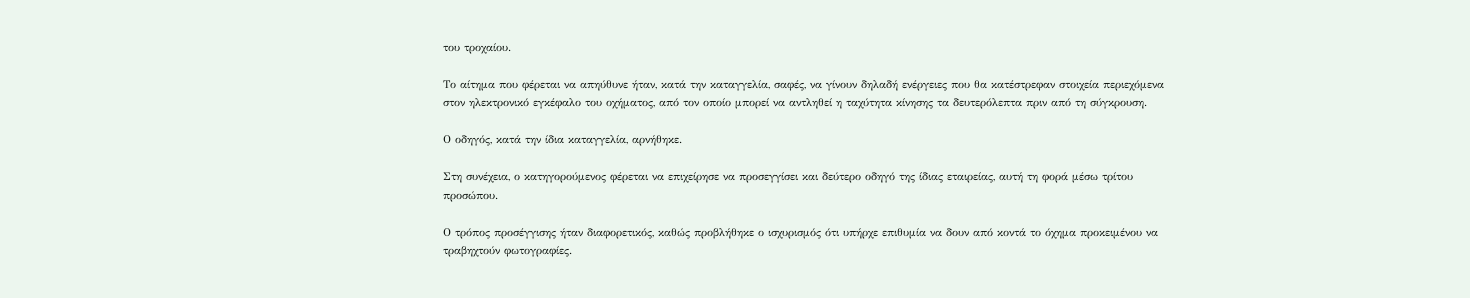του τροχαίου.

Το αίτημα που φέρεται να απηύθυνε ήταν, κατά την καταγγελία, σαφές, να γίνουν δηλαδή ενέργειες που θα κατέστρεφαν στοιχεία περιεχόμενα στον ηλεκτρονικό εγκέφαλο του οχήματος, από τον οποίο μπορεί να αντληθεί η ταχύτητα κίνησης τα δευτερόλεπτα πριν από τη σύγκρουση.

Ο οδηγός, κατά την ίδια καταγγελία, αρνήθηκε.

Στη συνέχεια, ο κατηγορούμενος φέρεται να επιχείρησε να προσεγγίσει και δεύτερο οδηγό της ίδιας εταιρείας, αυτή τη φορά μέσω τρίτου προσώπου.

Ο τρόπος προσέγγισης ήταν διαφορετικός, καθώς προβλήθηκε ο ισχυρισμός ότι υπήρχε επιθυμία να δουν από κοντά το όχημα προκειμένου να τραβηχτούν φωτογραφίες.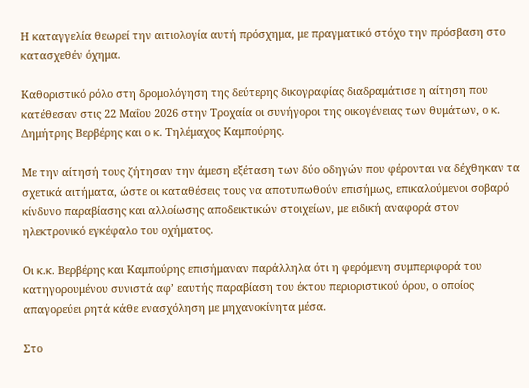Η καταγγελία θεωρεί την αιτιολογία αυτή πρόσχημα, με πραγματικό στόχο την πρόσβαση στο κατασχεθέν όχημα.

Καθοριστικό ρόλο στη δρομολόγηση της δεύτερης δικογραφίας διαδραμάτισε η αίτηση που κατέθεσαν στις 22 Μαΐου 2026 στην Τροχαία οι συνήγοροι της οικογένειας των θυμάτων, ο κ. Δημήτρης Βερβέρης και ο κ. Τηλέμαχος Καμπούρης.

Με την αίτησή τους ζήτησαν την άμεση εξέταση των δύο οδηγών που φέρονται να δέχθηκαν τα σχετικά αιτήματα, ώστε οι καταθέσεις τους να αποτυπωθούν επισήμως, επικαλούμενοι σοβαρό κίνδυνο παραβίασης και αλλοίωσης αποδεικτικών στοιχείων, με ειδική αναφορά στον ηλεκτρονικό εγκέφαλο του οχήματος.

Οι κ.κ. Βερβέρης και Καμπούρης επισήμαναν παράλληλα ότι η φερόμενη συμπεριφορά του κατηγορουμένου συνιστά αφ’ εαυτής παραβίαση του έκτου περιοριστικού όρου, ο οποίος απαγορεύει ρητά κάθε ενασχόληση με μηχανοκίνητα μέσα.

Στο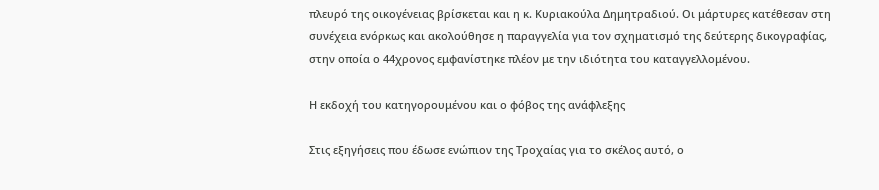πλευρό της οικογένειας βρίσκεται και η κ. Κυριακούλα Δημητραδιού. Οι μάρτυρες κατέθεσαν στη συνέχεια ενόρκως και ακολούθησε η παραγγελία για τον σχηματισμό της δεύτερης δικογραφίας, στην οποία ο 44χρονος εμφανίστηκε πλέον με την ιδιότητα του καταγγελλομένου.

Η εκδοχή του κατηγορουμένου και ο φόβος της ανάφλεξης

Στις εξηγήσεις που έδωσε ενώπιον της Τροχαίας για το σκέλος αυτό, ο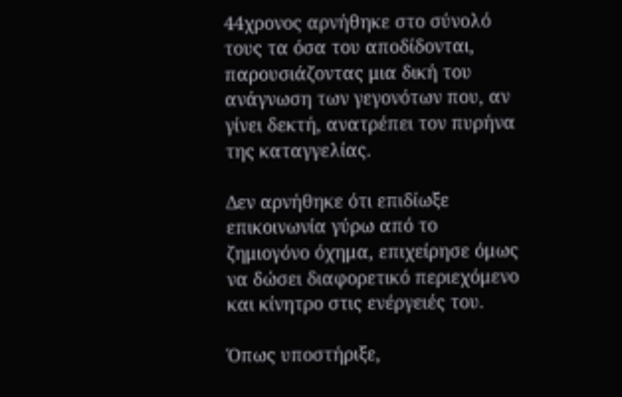44χρονος αρνήθηκε στο σύνολό τους τα όσα του αποδίδονται, παρουσιάζοντας μια δική του ανάγνωση των γεγονότων που, αν γίνει δεκτή, ανατρέπει τον πυρήνα της καταγγελίας.

Δεν αρνήθηκε ότι επιδίωξε επικοινωνία γύρω από το ζημιογόνο όχημα, επιχείρησε όμως να δώσει διαφορετικό περιεχόμενο και κίνητρο στις ενέργειές του.

Όπως υποστήριξε,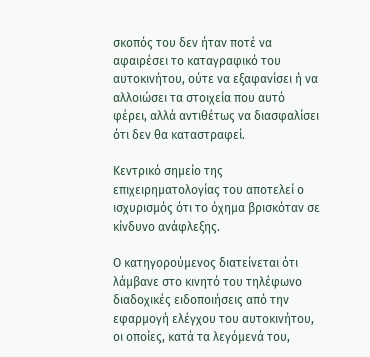σκοπός του δεν ήταν ποτέ να αφαιρέσει το καταγραφικό του αυτοκινήτου, ούτε να εξαφανίσει ή να αλλοιώσει τα στοιχεία που αυτό φέρει, αλλά αντιθέτως να διασφαλίσει ότι δεν θα καταστραφεί.

Κεντρικό σημείο της επιχειρηματολογίας του αποτελεί ο ισχυρισμός ότι το όχημα βρισκόταν σε κίνδυνο ανάφλεξης.

Ο κατηγορούμενος διατείνεται ότι λάμβανε στο κινητό του τηλέφωνο διαδοχικές ειδοποιήσεις από την εφαρμογή ελέγχου του αυτοκινήτου, οι οποίες, κατά τα λεγόμενά του,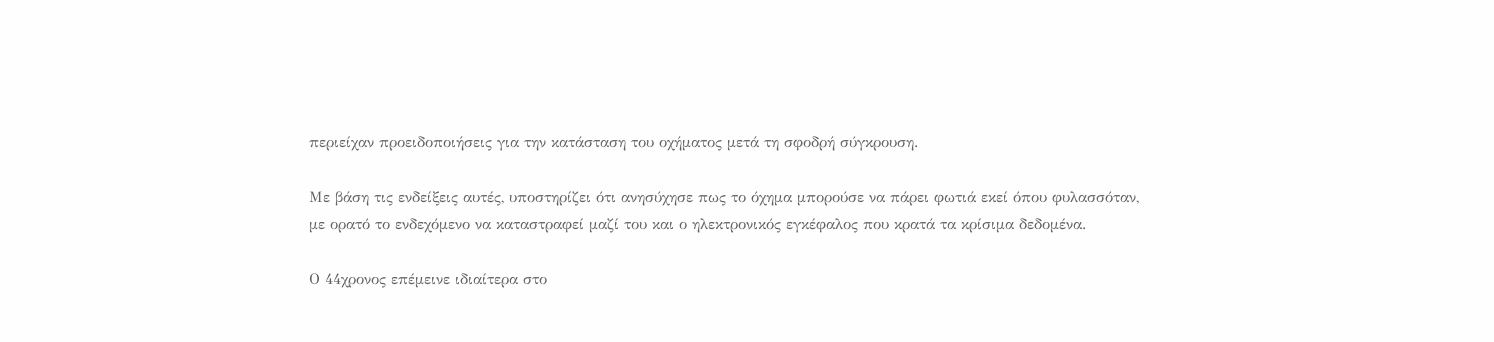περιείχαν προειδοποιήσεις για την κατάσταση του οχήματος μετά τη σφοδρή σύγκρουση.

Με βάση τις ενδείξεις αυτές, υποστηρίζει ότι ανησύχησε πως το όχημα μπορούσε να πάρει φωτιά εκεί όπου φυλασσόταν, με ορατό το ενδεχόμενο να καταστραφεί μαζί του και ο ηλεκτρονικός εγκέφαλος που κρατά τα κρίσιμα δεδομένα.

Ο 44χρονος επέμεινε ιδιαίτερα στο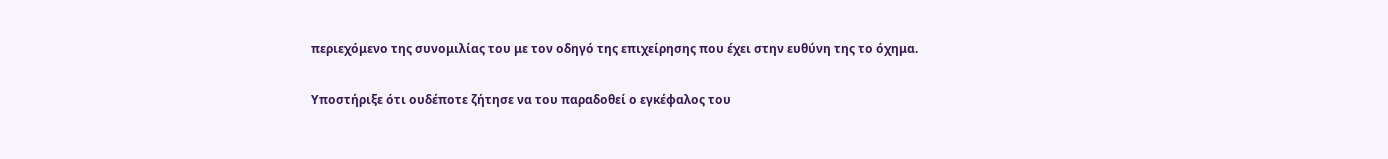περιεχόμενο της συνομιλίας του με τον οδηγό της επιχείρησης που έχει στην ευθύνη της το όχημα.

Υποστήριξε ότι ουδέποτε ζήτησε να του παραδοθεί ο εγκέφαλος του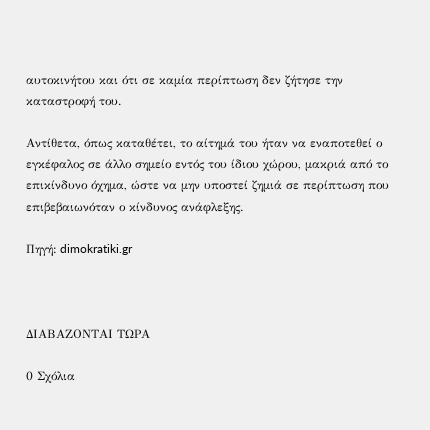αυτοκινήτου και ότι σε καμία περίπτωση δεν ζήτησε την καταστροφή του.

Αντίθετα, όπως καταθέτει, το αίτημά του ήταν να εναποτεθεί ο εγκέφαλος σε άλλο σημείο εντός του ίδιου χώρου, μακριά από το επικίνδυνο όχημα, ώστε να μην υποστεί ζημιά σε περίπτωση που επιβεβαιωνόταν ο κίνδυνος ανάφλεξης.

Πηγή: dimokratiki.gr



ΔΙΑΒΑΖΟΝΤΑΙ ΤΩΡΑ

0 Σχόλια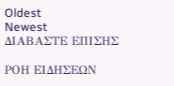Oldest
Newest
ΔΙΑΒΑΣΤΕ ΕΠΙΣΗΣ

ΡΟΗ ΕΙΔΗΣΕΩΝ